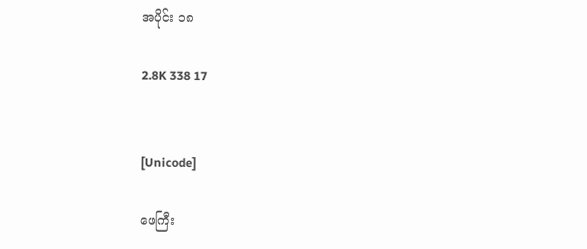အပိုင်း ၁၈

2.8K 338 17


[Unicode]

ဖေကြီး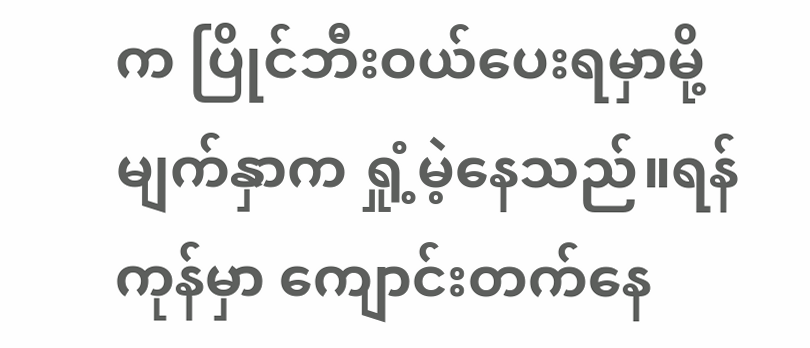က ပြိုင်ဘီးဝယ်ပေးရမှာမို့ မျက်နှာက ရှုံ့မဲ့နေသည်။‌ရန်ကုန်မှာ ကျောင်းတက်နေ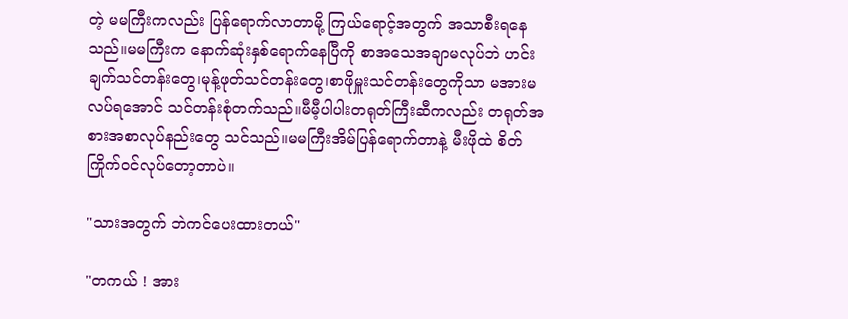တဲ့ မမကြီးကလည်း ပြန်ရောက်လာတာမို့ ကြယ်ရောင့်အတွက် အသာစီးရနေသည်။မမကြီးက နောက်ဆုံးနှစ်ရောက်နေပြီကို စာအသေအချာမလုပ်ဘဲ ဟင်းချက်သင်တန်းတွေ၊မုန့်ဖုတ်သင်တန်းတွေ၊စာဖိုမှူးသင်တန်းတွေကိုသာ မအားမလပ်ရအောင် သင်တန်းစုံတက်သည်။မီမီ့‌ပါပါးတရုတ်ကြီးဆီကလည်း တရုတ်အစားအစာလုပ်နည်းတွေ သင်သည်။မမကြီးအိမ်ပြန်ရောက်တာနဲ့ မီးဖိုထဲ စိတ်ကြိုက်ဝင်လုပ်တော့တာပဲ။

"သားအတွက် ဘဲကင်ပေးထားတယ်"

"တကယ် ! အား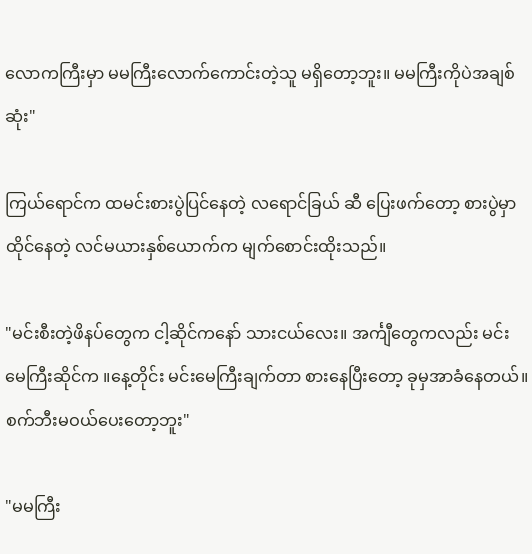လောကကြီးမှာ မမကြီးလောက်ကောင်းတဲ့သူ မရှိတော့ဘူး။ မမကြီးကိုပဲအချစ်ဆုံး"

ကြယ်ရောင်က ထမင်းစားပွဲပြင်နေတဲ့ လရောင်ခြယ် ဆီ ပြေးဖက်တော့ စားပွဲမှာထိုင်နေတဲ့ လင်မယားနှစ်ယောက်က မျက်စောင်းထိုးသည်။

"မင်းစီးတဲ့ဖိနပ်တွေက ငါ့ဆိုင်ကနော် သားငယ်လေး။ အင်္ကျီတွေကလည်း မင်းမေကြီးဆိုင်က ။နေ့တိုင်း မင်းမေကြီးချက်တာ စားနေပြီးတော့ ခုမှအာခံနေတယ်။ စက်ဘီးမဝယ်ပေးတော့ဘူး"

"မမကြီး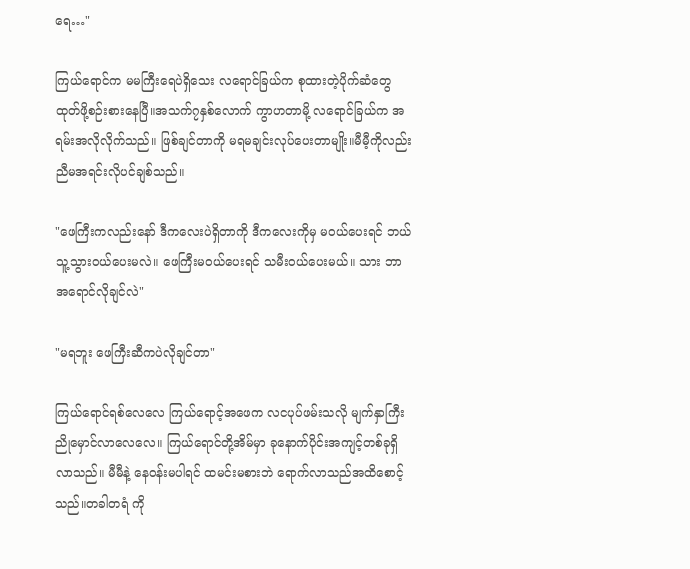ရေ…"

ကြယ်ရောင်က မမကြီးရေပဲရှိသေး လရောင်ခြယ်က စုထားတဲ့ပိုက်ဆံတွေ ထုတ်ဖို့စဉ်းစားနေပြီ။အသက်၇နှစ်လောက် ကွာဟတာမို့ လရောင်ခြယ်က အရမ်းအလိုလိုက်သည်။ ဖြစ်ချင်တာကို မရမချင်းလုပ်ပေးတာမျိုး။မီမီ့ကိုလည်း ညီမအရင်းလိုပင်ချစ်သည်။

"ဖေကြီးကလည်းနော် ဒီကလေးပဲရှိတာကို ဒီကလေးကိုမှ မဝယ်ပေးရင် ဘယ်သူ့သွားဝယ်ပေးမလဲ။ ဖေကြီးမဝယ်ပေးရင် သမီးဝယ်ပေးမယ်။ သား ဘာအရောင်လိုချင်လဲ"

"မရဘူး ဖေကြီးဆီကပဲလိုချင်တာ"

ကြယ်ရောင်ရစ်လေလေ ကြယ်ရောင့်အဖေက လငပုပ်ဖမ်းသလို မျက်နှာကြီးညိုမှောင်လာလေလေ။ ကြယ်ရောင်တို့အိမ်မှာ ခုနောက်ပိုင်းအကျင့်တစ်ခုရှိလာသည်။ မီမီနဲ့ နေဝန်းမပါရင် ထမင်းမစားဘဲ ရောက်လာသည်အထိစောင့်သည်။တခါတရံ ကို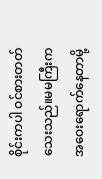စိုင်းကပါ ဝင်စားတတ်သေးသည်။မမကြီးက အဝေးရောက်နေတာမို့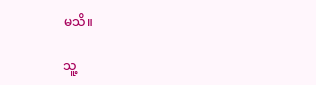မသိ။

သူ့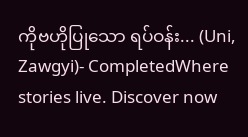ကိုဗဟိုပြုသော ရပ်ဝန်း... (Uni, Zawgyi)- CompletedWhere stories live. Discover now